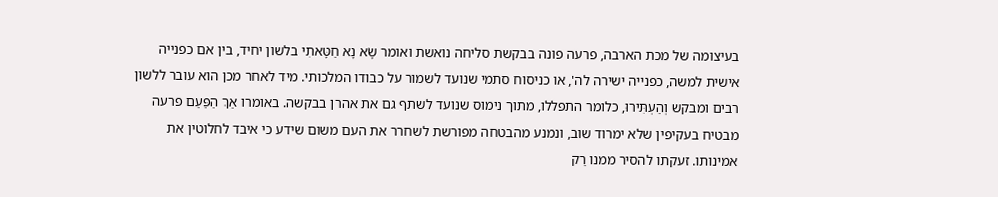בעיצומה של מכת הארבה, פרעה פונה בבקשת סליחה נואשת ואומר שָׂא נָא חַטָּאתִי בלשון יחיד, בין אם כפנייה אישית למשה, כפנייה ישירה לה', או כניסוח סתמי שנועד לשמור על כבודו המלכותי. מיד לאחר מכן הוא עובר ללשון רבים ומבקש וְהַעְתִּירוּ, כלומר התפללו, מתוך נימוס שנועד לשתף גם את אהרן בבקשה. באומרו אַךְ הַפַּעַם פרעה מבטיח בעקיפין שלא ימרוד שוב, ונמנע מהבטחה מפורשת לשחרר את העם משום שידע כי איבד לחלוטין את אמינותו. זעקתו להסיר ממנו רַק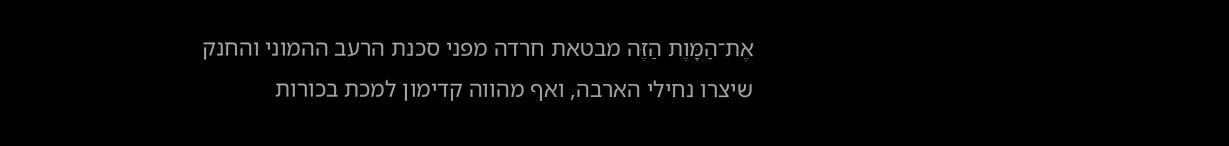אֶת־הַמָּוֶת הַזֶּה מבטאת חרדה מפני סכנת הרעב ההמוני והחנק שיצרו נחילי הארבה, ואף מהווה קדימון למכת בכורות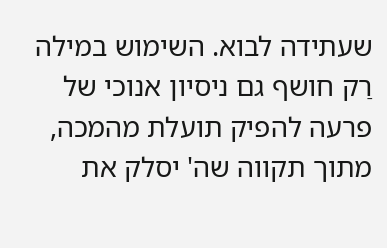שעתידה לבוא. השימוש במילה רַק חושף גם ניסיון אנוכי של פרעה להפיק תועלת מהמכה, מתוך תקווה שה' יסלק את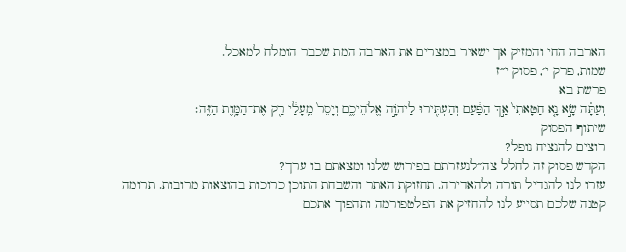הארבה החי והמזיק אך ישאיר במצרים את הארבה המת שכבר הומלח למאכל.
שמות, פרק י׳, פסוק י״ז
פרשת בא
וְעַתָּ֗ה שָׂ֣א נָ֤א חַטָּאתִי֙ אַ֣ךְ הַפַּ֔עַם וְהַעְתִּ֖ירוּ לַיהֹוָ֣ה אֱלֹהֵיכֶ֑ם וְיָסֵר֙ מֵֽעָלַ֔י רַ֖ק אֶת־הַמָּ֥וֶת הַזֶּֽה׃
שיתוף הפסוק
רוצים להנציח נופל?
הקדש פסוק זה לחלל צה״לנעזרתם בפירוש שלנו ומצאתם בו ערך?
עזרו לנו להגדיל תורה ולהאדירה. תחזוקת האתר והשבחת התוכן כרוכות בהוצאות מרובות. תרומה קטנה שלכם תסייע לנו להחזיק את הפלטפורמה ותהפוך אתכם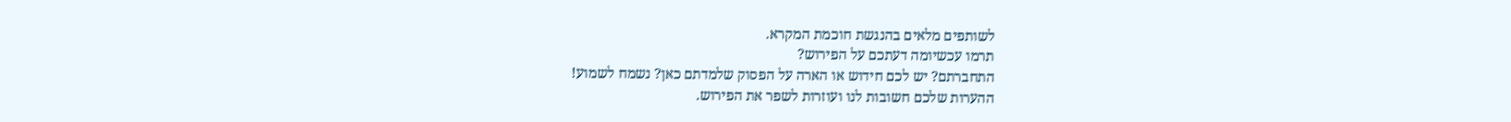לשותפים מלאים בהנגשת חוכמת המקרא.
תרמו עכשיומה דעתכם על הפירוש?
התחברתם? יש לכם חידוש או הארה על הפסוק שלמדתם כאן? נשמח לשמוע!
ההערות שלכם חשובות לנו ועוזרות לשפר את הפירוש.